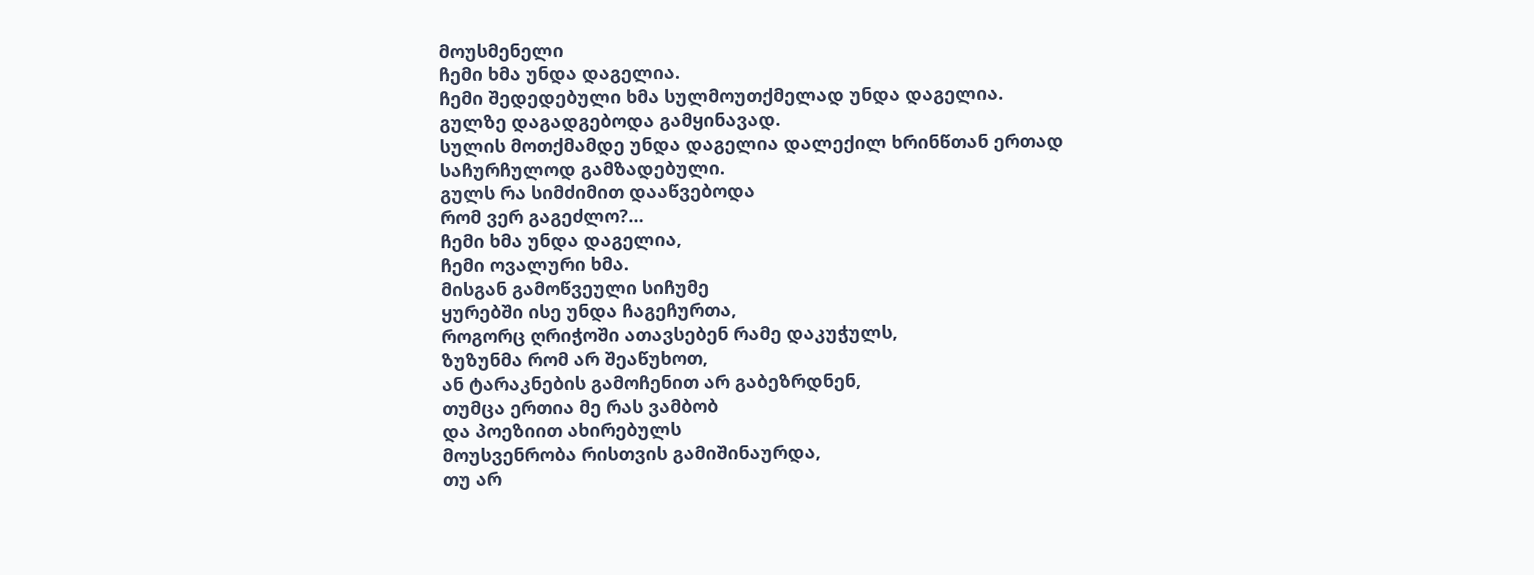მოუსმენელი
ჩემი ხმა უნდა დაგელია.
ჩემი შედედებული ხმა სულმოუთქმელად უნდა დაგელია.
გულზე დაგადგებოდა გამყინავად.
სულის მოთქმამდე უნდა დაგელია დალექილ ხრინწთან ერთად
საჩურჩულოდ გამზადებული.
გულს რა სიმძიმით დააწვებოდა
რომ ვერ გაგეძლო?…
ჩემი ხმა უნდა დაგელია,
ჩემი ოვალური ხმა.
მისგან გამოწვეული სიჩუმე
ყურებში ისე უნდა ჩაგეჩურთა,
როგორც ღრიჭოში ათავსებენ რამე დაკუჭულს,
ზუზუნმა რომ არ შეაწუხოთ,
ან ტარაკნების გამოჩენით არ გაბეზრდნენ,
თუმცა ერთია მე რას ვამბობ
და პოეზიით ახირებულს
მოუსვენრობა რისთვის გამიშინაურდა,
თუ არ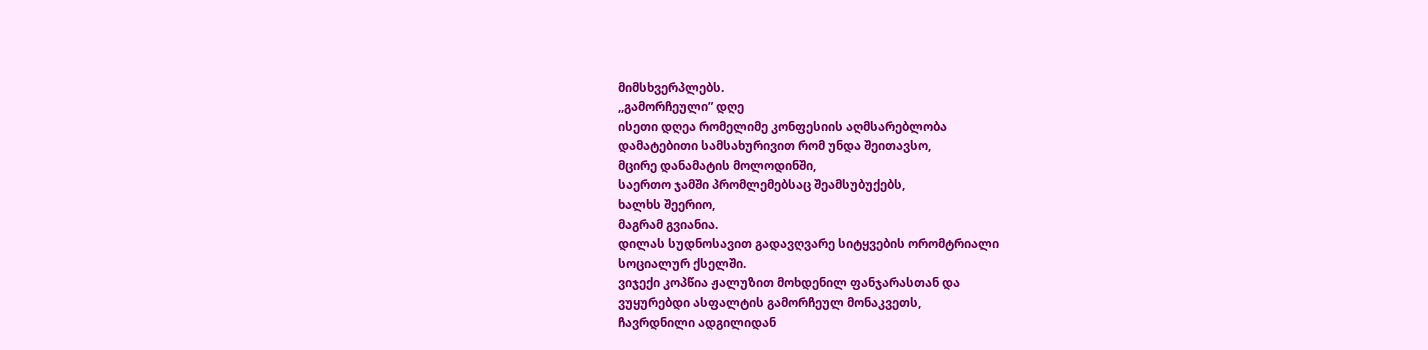მიმსხვერპლებს.
,,გამორჩეული” დღე
ისეთი დღეა რომელიმე კონფესიის აღმსარებლობა
დამატებითი სამსახურივით რომ უნდა შეითავსო,
მცირე დანამატის მოლოდინში,
საერთო ჯამში პრომლემებსაც შეამსუბუქებს,
ხალხს შეერიო,
მაგრამ გვიანია.
დილას სუდნოსავით გადავღვარე სიტყვების ორომტრიალი
სოციალურ ქსელში.
ვიჯექი კოპწია ჟალუზით მოხდენილ ფანჯარასთან და
ვუყურებდი ასფალტის გამორჩეულ მონაკვეთს,
ჩავრდნილი ადგილიდან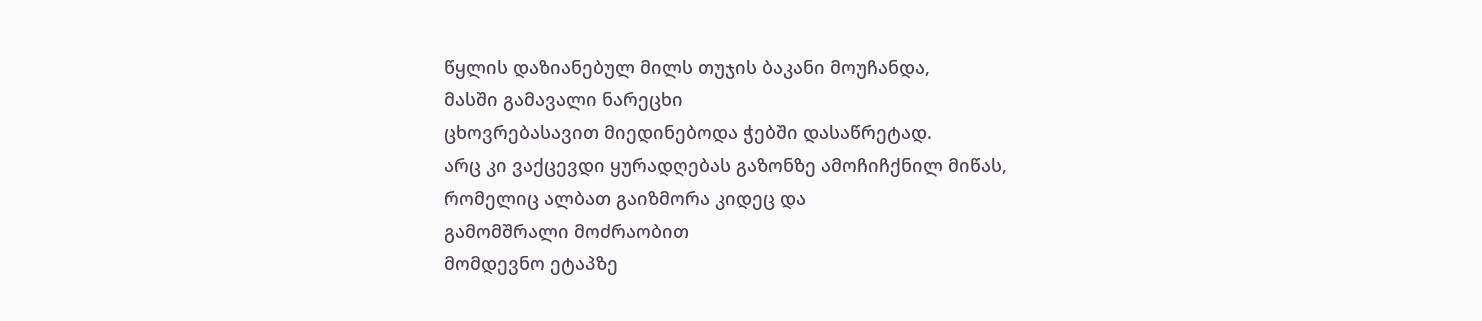წყლის დაზიანებულ მილს თუჯის ბაკანი მოუჩანდა,
მასში გამავალი ნარეცხი
ცხოვრებასავით მიედინებოდა ჭებში დასაწრეტად.
არც კი ვაქცევდი ყურადღებას გაზონზე ამოჩიჩქნილ მიწას,
რომელიც ალბათ გაიზმორა კიდეც და
გამომშრალი მოძრაობით
მომდევნო ეტაპზე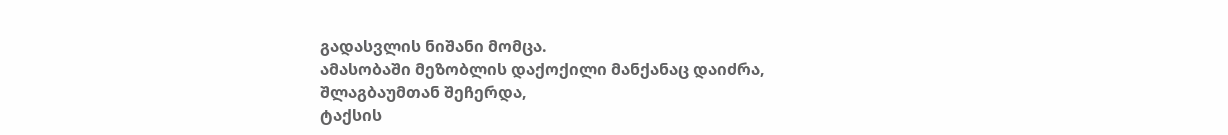გადასვლის ნიშანი მომცა.
ამასობაში მეზობლის დაქოქილი მანქანაც დაიძრა,
შლაგბაუმთან შეჩერდა,
ტაქსის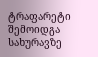ტრაფარეტი შემოიდგა სახურავზე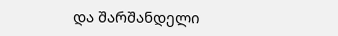და შარშანდელი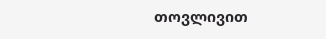თოვლივით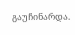გაუჩინარდა.